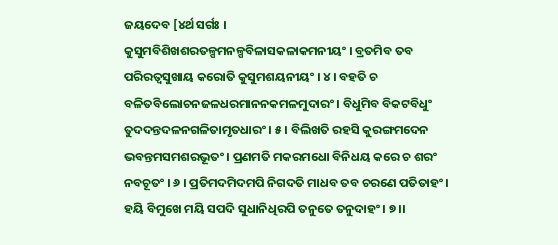ଜୟଦେବ [୪ର୍ଥ ସର୍ଗଃ ।
କୁସୁମବିଶିଖଶରତଳ୍ପମନଳ୍ପବିଳାସକଳାକମନୀୟଂ । ବ୍ରତମିବ ତବ ପରିରତ୍ୱସୁଖାୟ କରୋତି କୁସୁମଶୟନୀୟଂ । ୪ । ବହତି ଚ ବଳିତବିଲୋଚନଜଳଧରମାନନକମଳମୁଦାରଂ । ବିଧୁମିବ ବିକଟବିଧୁଂ ତୁଦଦନ୍ତଦଳନଗଳିତାମୃତଧାରଂ । ୫ । ବିଲିଖତି ରହସି କୁରଙ୍ଗମଦେନ ଭବନ୍ତମସମଶରଭୂତଂ । ପ୍ରଣମତି ମକରମଧୋ ବିନିଧୟ କରେ ଚ ଶରଂ ନବଚୂତଂ । ୬ । ପ୍ରତିମଦମିଦମପି ନିଗଦତି ମାଧବ ତବ ଚରଣେ ପତିତାହଂ । ହୟି ବିମୁଖେ ମୟି ସପଦି ସୁଧାନିଧିରପି ତନୁତେ ତନୁଦାହଂ । ୭ ।।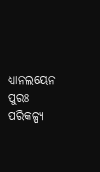ଧ୍ୟାନଲୟେନ ପୁରଃ ପରିକଳ୍ପ୍ୟ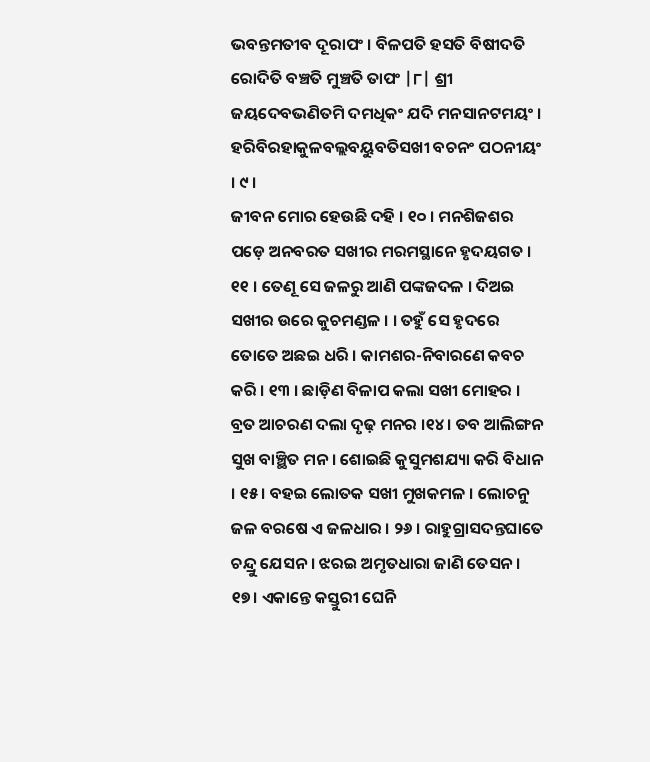ଭବନ୍ତମତୀବ ଦୂରାପଂ । ବିଳପତି ହସତି ବିଷୀଦତି ରୋଦିତି ବଞ୍ଚତି ମୁଞ୍ଚତି ତାପଂ |୮| ଶ୍ରୀ ଜୟଦେବଭଣିତମି ଦମଧିକଂ ଯଦି ମନସାନଟମୟଂ ।
ହରିବିରହାକୁଳବଲ୍ଲବୟୁବତିସଖୀ ବଚନଂ ପଠନୀୟଂ । ୯ ।
ଜୀବନ ମୋର ହେଉଛି ଦହି । ୧୦ । ମନଶିଜଶର ପଡ଼େ ଅନବରତ ସଖୀର ମରମସ୍ଥାନେ ହୃଦୟଗତ । ୧୧ । ତେଣୂ ସେ ଜଳରୁ ଆଣି ପଙ୍କଜଦଳ । ଦିଅଇ ସଖୀର ଉରେ କୁଚମଣ୍ଡଳ । । ତହୁଁ ସେ ହୃଦରେ ତୋତେ ଅଛଇ ଧରି । କାମଶର-ନିବାରଣେ କବଚ କରି । ୧୩ । ଛାଡ଼ିଣ ବିଳାପ କଲା ସଖୀ ମୋହର । ବ୍ରତ ଆଚରଣ ଦଲା ଦୃଢ଼ ମନର ।୧୪। ତବ ଆଲିଙ୍ଗନ ସୁଖ ବାଞ୍ଛିତ ମନ । ଶୋଇଛି କୁସୁମଶଯ୍ୟା କରି ବିଧାନ । ୧୫। ବହଇ ଲୋତକ ସଖୀ ମୁଖକମଳ । ଲୋଚନୁ ଜଳ ବରଷେ ଏ ଜଳଧାର । ୨୬ । ରାହୁଗ୍ରାସଦନ୍ତଘାତେ ଚନ୍ଦ୍ରୁ ଯେସନ । ଝରଇ ଅମୃତଧାରା ଜାଣି ତେସନ । ୧୭। ଏକାନ୍ତେ କସ୍ତୁରୀ ଘେନି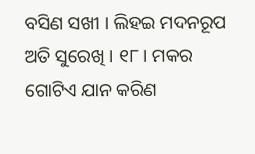ବସିଣ ସଖୀ । ଲିହଇ ମଦନରୂପ ଅତି ସୁରେଖି । ୧୮। ମକର ଗୋଟିଏ ଯାନ କରିଣ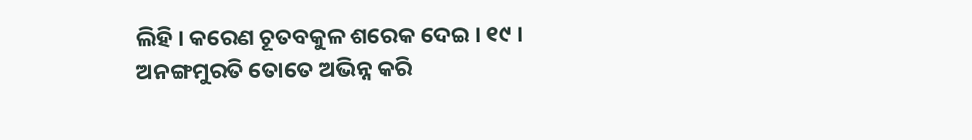ଲିହି । କରେଣ ଚୂତବକୁଳ ଶରେକ ଦେଇ । ୧୯ । ଅନଙ୍ଗମୁରତି ତୋତେ ଅଭିନ୍ନ କରି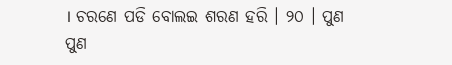। ଚରଣେ ପଡି ବୋଲଇ ଶରଣ ହରି । ୨୦ । ପୁଣ ପୁଣ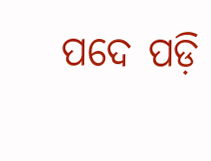ପଦେ ପଡ଼ି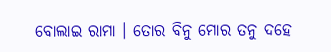ବୋଲାଇ ରାମା । ତୋର ବିନୁ ମୋର ତନୁ ଦହେ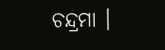ଚନ୍ଦ୍ରମା ।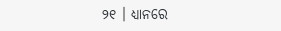୨୧ । ଧ୍ୟାନରେ